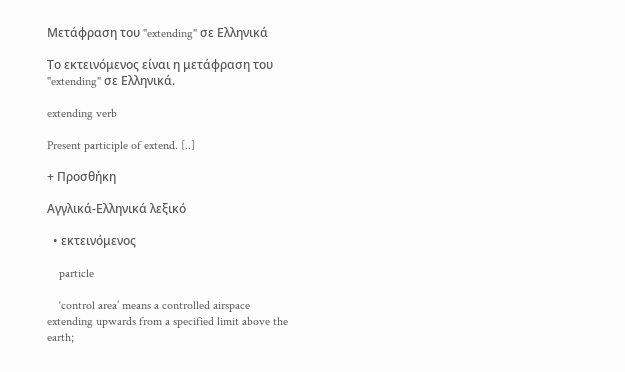Μετάφραση του "extending" σε Ελληνικά

Το εκτεινόμενος είναι η μετάφραση του "extending" σε Ελληνικά.

extending verb

Present participle of extend. [..]

+ Προσθήκη

Αγγλικά-Ελληνικά λεξικό

  • εκτεινόμενος

    particle

    ‘control area’ means a controlled airspace extending upwards from a specified limit above the earth;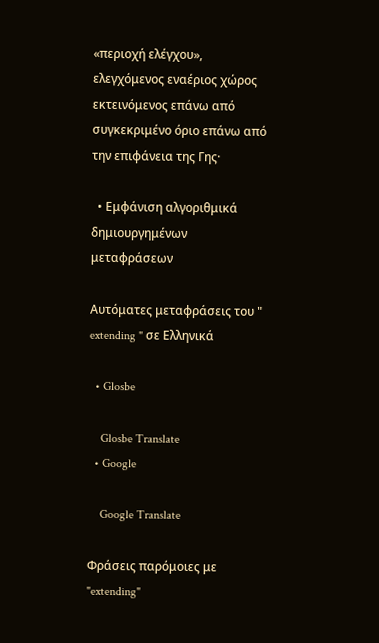«περιοχή ελέγχου», ελεγχόμενος εναέριος χώρος εκτεινόμενος επάνω από συγκεκριμένο όριο επάνω από την επιφάνεια της Γης·

  • Εμφάνιση αλγοριθμικά δημιουργημένων μεταφράσεων

Αυτόματες μεταφράσεις του " extending " σε Ελληνικά

  • Glosbe

    Glosbe Translate
  • Google

    Google Translate

Φράσεις παρόμοιες με "extending"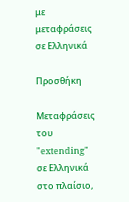με μεταφράσεις σε Ελληνικά

Προσθήκη

Μεταφράσεις του "extending" σε Ελληνικά στο πλαίσιο,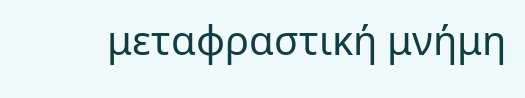μεταφραστική μνήμη